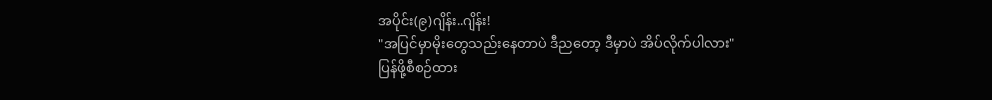အပိုင်း(၉)ဂျိန်း..ဂျိန်း!
"အပြင်မှာမိုးတွေသည်းနေတာပဲ ဒီညတော့ ဒီမှာပဲ အိပ်လိုက်ပါလား"
ပြန်ဖို့စီစဉ်ထား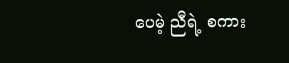ပေမဲ့ ညီရဲ့ စကား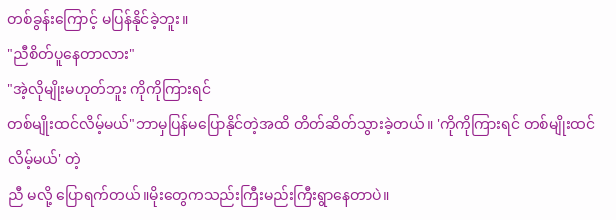တစ်ခွန်းကြောင့် မပြန်နိုင်ခဲ့ဘူး။
"ညီစိတ်ပူနေတာလား"
"အဲ့လိုမျိုးမဟုတ်ဘူး ကိုကိုကြားရင်
တစ်မျိုးထင်လိမ့်မယ်"ဘာမှပြန်မပြောနိုင်တဲ့အထိ တိတ်ဆိတ်သွားခဲ့တယ်။ 'ကိုကိုကြားရင် တစ်မျိုးထင်လိမ့်မယ်' တဲ့
ညီ မလို့ ပြောရက်တယ်။မိုးတွေကသည်းကြီးမည်းကြီးရွာနေတာပဲ။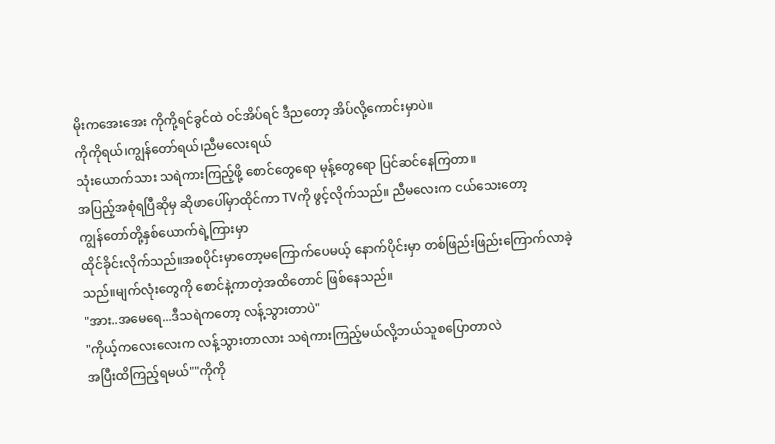မိုးကအေးအေး ကိုကို့ရင်ခွင်ထဲ ဝင်အိပ်ရင် ဒီညတော့ အိပ်လို့ကောင်းမှာပဲ။
ကိုကိုရယ်၊ကျွန်တော်ရယ်၊ညီမလေးရယ်
သုံးယောက်သား သရဲကားကြည့်ဖို့ စောင်တွေရော မုန့်တွေရော ပြင်ဆင်နေကြတာ။
အပြည့်အစုံရပြီဆိုမှ ဆိုဖာပေါ်မှာထိုင်ကာ TVကို ဖွင့်လိုက်သည်။ ညီမလေးက ငယ်သေးတော့
ကျွန်တော်တို့နှစ်ယောက်ရဲ့ကြားမှာ
ထိုင်ခိုင်းလိုက်သည်။အစပိုင်းမှာတော့မကြောက်ပေမယ့် နောက်ပိုင်းမှာ တစ်ဖြည်းဖြည်းကြောက်လာခဲ့သည်။မျက်လုံးတွေကို စောင်နဲ့ကာတဲ့အထိတောင် ဖြစ်နေသည်။
"အား..အမေရေ...ဒီသရဲကတော့ လန့်သွားတာပဲ"
"ကိုယ့်ကလေးလေးက လန့်သွားတာလား သရဲကားကြည့်မယ်လို့ဘယ်သူစပြောတာလဲ
အပြီးထိကြည့်ရမယ်""ကိုကို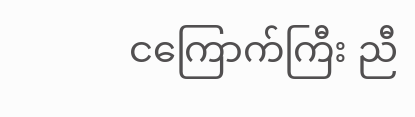ငကြောက်ကြီး ညီ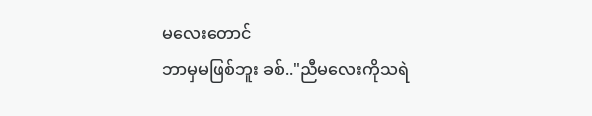မလေးတောင်
ဘာမှမဖြစ်ဘူး ခစ်.."ညီမလေးကိုသရဲ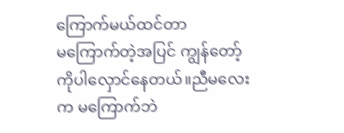ကြောက်မယ်ထင်တာ
မကြောက်တဲ့အပြင် ကျွန်တော့်ကိုပါလှောင်နေတယ်။ညီမလေးက မကြောက်ဘဲ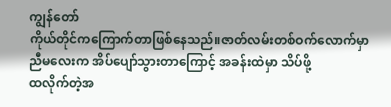ကျွန်တော်
ကိုယ်တိုင်ကကြောက်တာဖြစ်နေသည်။ဇာတ်လမ်းတစ်ဝက်လောက်မှာ ညီမလေးက အိပ်ပျော်သွားတာကြောင့် အခန်းထဲမှာ သိပ်ဖို့
ထလိုက်တဲ့အ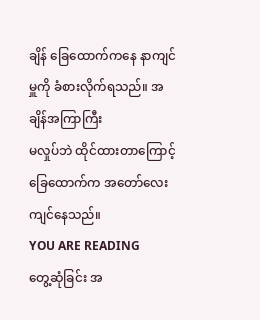ချိန် ခြေထောက်ကနေ နာကျင်မှူကို ခံစားလိုက်ရသည်။ အချိန်အကြာကြီး
မလှုပ်ဘဲ ထိုင်ထားတာကြောင့် ခြေထောက်က အတော်လေးကျင်နေသည်။
YOU ARE READING
တွေ့ဆုံခြင်း အ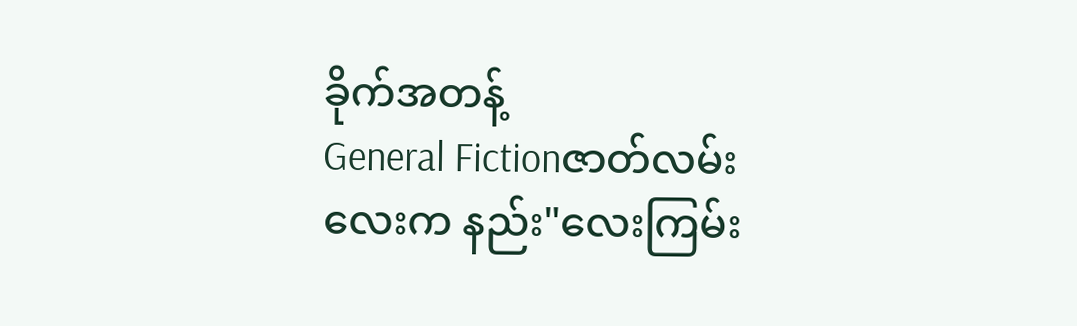ခိုက်အတန့်
General Fictionဇာတ်လမ်းလေးက နည်း"လေးကြမ်း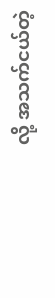လို့ အသက်ငယ်တဲ့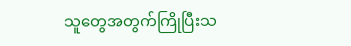သူတွေအတွက်ကြိုပြီးသ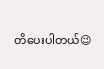တိပေးပါတယ်😉